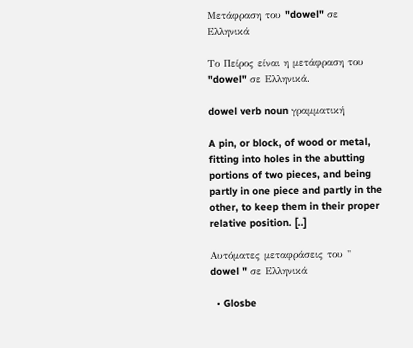Μετάφραση του "dowel" σε Ελληνικά

Το Πείρος είναι η μετάφραση του "dowel" σε Ελληνικά.

dowel verb noun γραμματική

A pin, or block, of wood or metal, fitting into holes in the abutting portions of two pieces, and being partly in one piece and partly in the other, to keep them in their proper relative position. [..]

Αυτόματες μεταφράσεις του " dowel " σε Ελληνικά

  • Glosbe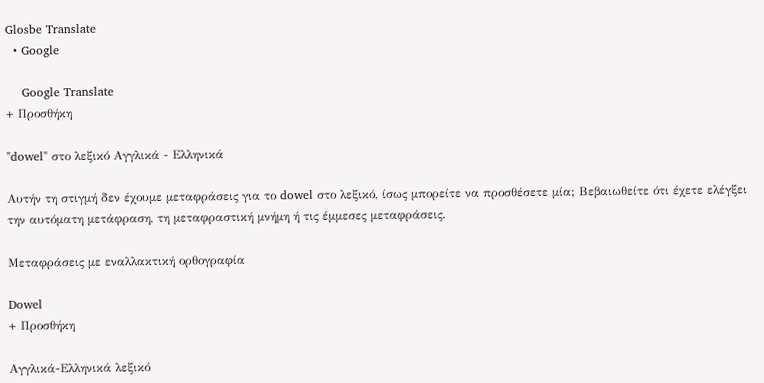Glosbe Translate
  • Google

    Google Translate
+ Προσθήκη

"dowel" στο λεξικό Αγγλικά - Ελληνικά

Αυτήν τη στιγμή δεν έχουμε μεταφράσεις για το dowel στο λεξικό, ίσως μπορείτε να προσθέσετε μία; Βεβαιωθείτε ότι έχετε ελέγξει την αυτόματη μετάφραση, τη μεταφραστική μνήμη ή τις έμμεσες μεταφράσεις.

Μεταφράσεις με εναλλακτική ορθογραφία

Dowel
+ Προσθήκη

Αγγλικά-Ελληνικά λεξικό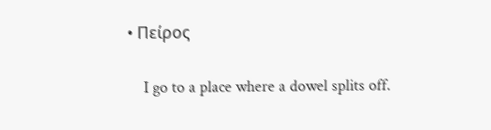• Πείρος

    I go to a place where a dowel splits off.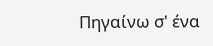Πηγαίνω σ' ένα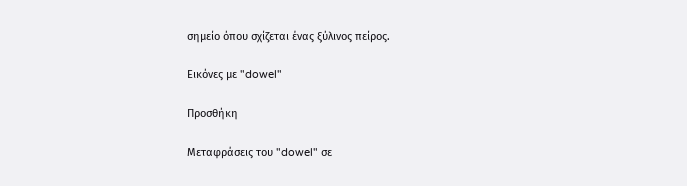σημείο όπου σχίζεται ένας ξύλινος πείρος.

Εικόνες με "dowel"

Προσθήκη

Μεταφράσεις του "dowel" σε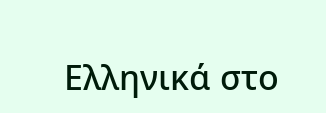Ελληνικά στο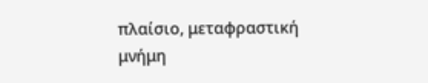πλαίσιο, μεταφραστική μνήμη